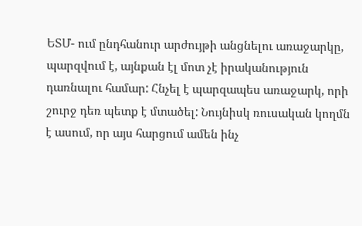ԵՏՄ- ում ընդհանուր արժույթի անցնելու առաջարկը, պարզվում է, այնքան էլ մոտ չէ իրականություն դառնալու համար: Հնչել է պարզապես առաջարկ, որի շուրջ դեռ պետք է մտածել: Նույնիսկ ռուսական կողմն է ասում, որ այս հարցում ամեն ինչ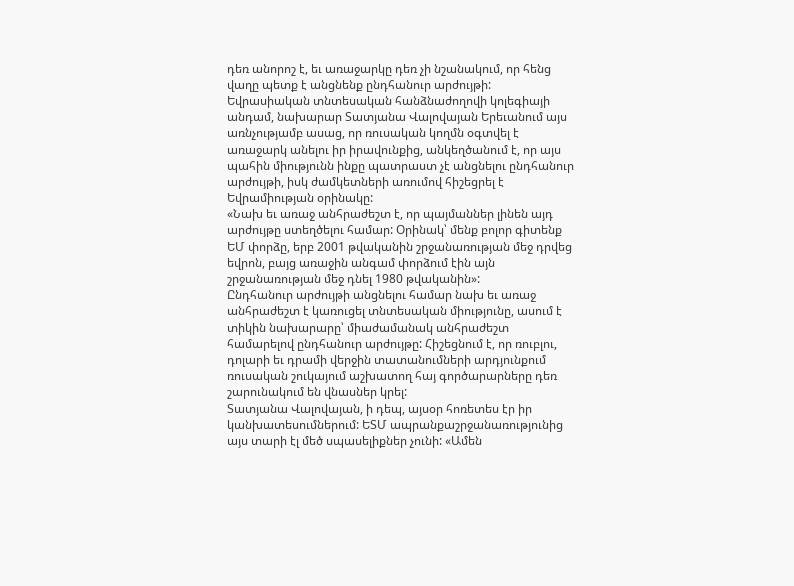դեռ անորոշ է, եւ առաջարկը դեռ չի նշանակում, որ հենց վաղը պետք է անցնենք ընդհանուր արժույթի:
Եվրասիական տնտեսական հանձնաժողովի կոլեգիայի անդամ, նախարար Տատյանա Վալովայան Երեւանում այս առնչությամբ ասաց, որ ռուսական կողմն օգտվել է առաջարկ անելու իր իրավունքից, անկեղծանում է, որ այս պահին միությունն ինքը պատրաստ չէ անցնելու ընդհանուր արժույթի, իսկ ժամկետների առումով հիշեցրել է Եվրամիության օրինակը:
«Նախ եւ առաջ անհրաժեշտ է, որ պայմաններ լինեն այդ արժույթը ստեղծելու համար: Օրինակ՝ մենք բոլոր գիտենք ԵՄ փորձը, երբ 2001 թվականին շրջանառության մեջ դրվեց եվրոն, բայց առաջին անգամ փորձում էին այն շրջանառության մեջ դնել 1980 թվականին»:
Ընդհանուր արժույթի անցնելու համար նախ եւ առաջ անհրաժեշտ է կառուցել տնտեսական միությունը, ասում է տիկին նախարարը՝ միաժամանակ անհրաժեշտ համարելով ընդհանուր արժույթը: Հիշեցնում է, որ ռուբլու, դոլարի եւ դրամի վերջին տատանումների արդյունքում ռուսական շուկայում աշխատող հայ գործարարները դեռ շարունակում են վնասներ կրել:
Տատյանա Վալովայան, ի դեպ, այսօր հոռետես էր իր կանխատեսումներում: ԵՏՄ ապրանքաշրջանառությունից այս տարի էլ մեծ սպասելիքներ չունի: «Ամեն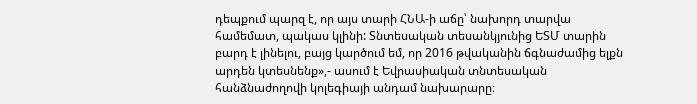դեպքում պարզ է, որ այս տարի ՀՆԱ-ի աճը՝ նախորդ տարվա համեմատ, պակաս կլինի: Տնտեսական տեսանկյունից ԵՏՄ տարին բարդ է լինելու, բայց կարծում եմ, որ 2016 թվականին ճգնաժամից ելքն արդեն կտեսնենք»,- ասում է Եվրասիական տնտեսական հանձնաժողովի կոլեգիայի անդամ նախարարը։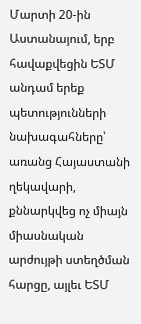Մարտի 20-ին Աստանայում, երբ հավաքվեցին ԵՏՄ անդամ երեք պետությունների նախագահները՝ առանց Հայաստանի ղեկավարի, քննարկվեց ոչ միայն միասնական արժույթի ստեղծման հարցը, այլեւ ԵՏՄ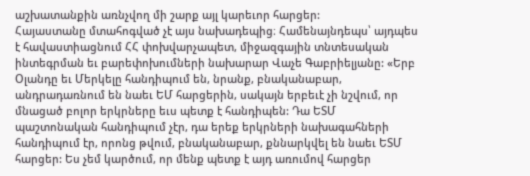աշխատանքին առնչվող մի շարք այլ կարեւոր հարցեր:
Հայաստանը մտահոգված չէ այս նախադեպից։ Համենայնդեպս՝ այդպես է հավաստիացնում ՀՀ փոխվարչապետ, միջազգային տնտեսական ինտեգրման եւ բարեփոխումների նախարար Վաչե Գաբրիելյանը: «Երբ Օլանդը եւ Մերկելը հանդիպում են, նրանք, բնականաբար, անդրադառնում են նաեւ ԵՄ հարցերին, սակայն երբեւէ չի նշվում, որ մնացած բոլոր երկրները եւս պետք է հանդիպեն: Դա ԵՏՄ պաշտոնական հանդիպում չէր, դա երեք երկրների նախագահների հանդիպում էր, որոնց թվում, բնականաբար, քննարկվել են նաեւ ԵՏՄ հարցեր: Ես չեմ կարծում, որ մենք պետք է այդ առումով հարցեր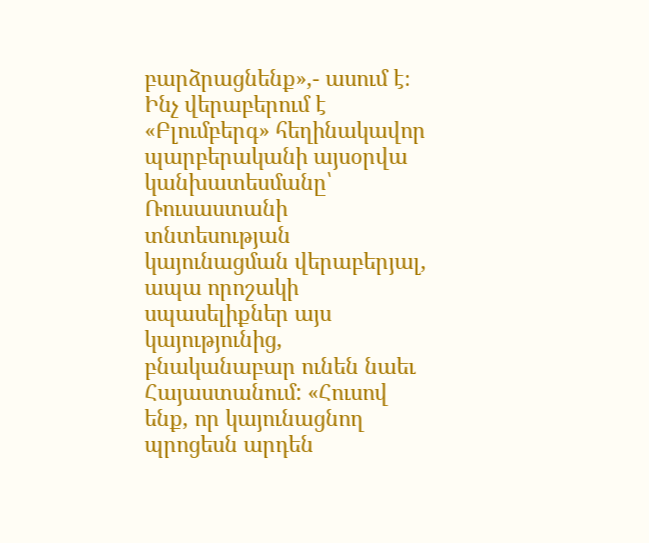բարձրացնենք»,- ասում է։
Ինչ վերաբերում է «Բլումբերգ» հեղինակավոր պարբերականի այսօրվա կանխատեսմանը՝ Ռուսաստանի տնտեսության կայունացման վերաբերյալ, ապա որոշակի սպասելիքներ այս կայությունից, բնականաբար ունեն նաեւ Հայաստանում: «Հուսով ենք, որ կայունացնող պրոցեսն արդեն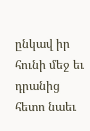ընկավ իր հունի մեջ եւ դրանից հետո նաեւ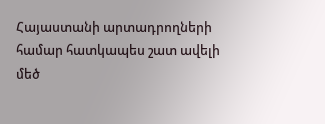Հայաստանի արտադրողների համար հատկապես շատ ավելի մեծ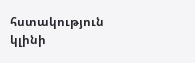հստակություն կլինի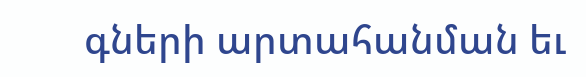գների արտահանման եւ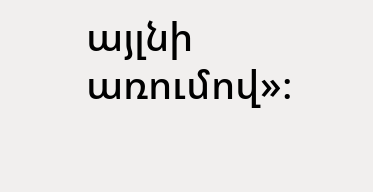այլնի առումով»։